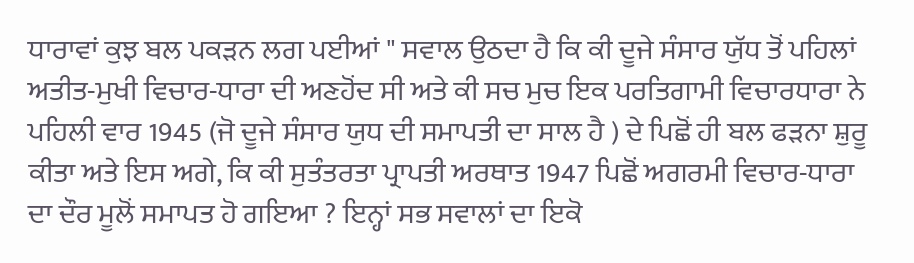ਧਾਰਾਵਾਂ ਕੁਝ ਬਲ ਪਕੜਨ ਲਗ ਪਈਆਂ " ਸਵਾਲ ਉਠਦਾ ਹੈ ਕਿ ਕੀ ਦੂਜੇ ਸੰਸਾਰ ਯੁੱਧ ਤੋਂ ਪਹਿਲਾਂ ਅਤੀਤ-ਮੁਖੀ ਵਿਚਾਰ-ਧਾਰਾ ਦੀ ਅਣਹੋਂਦ ਸੀ ਅਤੇ ਕੀ ਸਚ ਮੁਚ ਇਕ ਪਰਤਿਗਾਮੀ ਵਿਚਾਰਧਾਰਾ ਨੇ ਪਹਿਲੀ ਵਾਰ 1945 (ਜੋ ਦੂਜੇ ਸੰਸਾਰ ਯੁਧ ਦੀ ਸਮਾਪਤੀ ਦਾ ਸਾਲ ਹੈ ) ਦੇ ਪਿਛੋਂ ਹੀ ਬਲ ਫੜਨਾ ਸ਼ੁਰੂ ਕੀਤਾ ਅਤੇ ਇਸ ਅਗੇ, ਕਿ ਕੀ ਸੁਤੰਤਰਤਾ ਪ੍ਰਾਪਤੀ ਅਰਥਾਤ 1947 ਪਿਛੋਂ ਅਗਰਮੀ ਵਿਚਾਰ-ਧਾਰਾ ਦਾ ਦੌਰ ਮੂਲੋਂ ਸਮਾਪਤ ਹੋ ਗਇਆ ? ਇਨ੍ਹਾਂ ਸਭ ਸਵਾਲਾਂ ਦਾ ਇਕੋ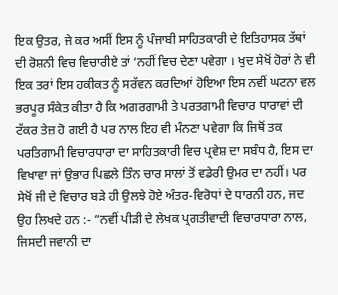ਇਕ ਉਤਰ, ਜੇ ਕਰ ਅਸੀਂ ਇਸ ਨੂੰ ਪੰਜਾਬੀ ਸਾਹਿਤਕਾਰੀ ਦੇ ਇਤਿਹਾਸਕ ਤੱਥਾਂ ਦੀ ਰੋਸ਼ਨੀ ਵਿਚ ਵਿਚਾਰੀਏ ਤਾਂ ‘ਨਹੀਂ ਵਿਚ ਦੇਣਾ ਪਵੇਗਾ । ਖੁਦ ਸੇਖੋਂ ਹੋਰਾਂ ਨੇ ਵੀ ਇਕ ਤਰਾਂ ਇਸ ਹਕੀਕਤ ਨੂੰ ਸਰੱਵਨ ਕਰਦਿਆਂ ਹੋਇਆ ਇਸ ਨਵੀਂ ਘਟਨਾ ਵਲ ਭਰਪੂਰ ਸੰਕੇਤ ਕੀਤਾ ਹੈ ਕਿ ਅਗਰਗਾਮੀ ਤੇ ਪਰਤਗਾਮੀ ਵਿਚਾਰ ਧਾਰਾਵਾਂ ਦੀ ਟੱਕਰ ਤੇਜ਼ ਹੋ ਗਈ ਹੈ ਪਰ ਨਾਲ ਇਹ ਵੀ ਮੰਨਣਾ ਪਵੇਗਾ ਕਿ ਜਿਥੋਂ ਤਕ ਪਰਤਿਗਾਮੀ ਵਿਚਾਰਧਾਰਾ ਦਾ ਸਾਹਿਤਕਾਰੀ ਵਿਚ ਪ੍ਰਵੇਸ਼ ਦਾ ਸਬੰਧ ਹੈ, ਇਸ ਦਾ ਵਿਖਾਵਾ ਜਾਂ ਉਭਾਰ ਪਿਛਲੇ ਤਿੰਨ ਚਾਰ ਸਾਲਾਂ ਤੋਂ ਵਡੇਰੀ ਉਮਰ ਦਾ ਨਹੀਂ। ਪਰ ਸੇਖੋਂ ਜੀ ਦੇ ਵਿਚਾਰ ਬੜੇ ਹੀ ਉਲਝੇ ਹੋਏ ਅੰਤਰ-ਵਿਰੋਧਾਂ ਦੇ ਧਾਰਨੀ ਹਨ, ਜਦ ਉਹ ਲਿਖਦੇ ਹਨ :- “ਨਵੀਂ ਪੀੜੀ ਦੇ ਲੇਖਕ ਪ੍ਰਗਤੀਵਾਦੀ ਵਿਚਾਰਧਾਰਾ ਨਾਲ, ਜਿਸਦੀ ਜਵਾਨੀ ਦਾ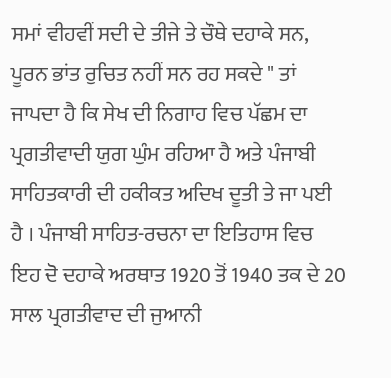ਸਮਾਂ ਵੀਹਵੀਂ ਸਦੀ ਦੇ ਤੀਜੇ ਤੇ ਚੌਥੇ ਦਹਾਕੇ ਸਨ, ਪੂਰਨ ਭਾਂਤ ਰੁਚਿਤ ਨਹੀਂ ਸਨ ਰਹ ਸਕਦੇ " ਤਾਂ ਜਾਪਦਾ ਹੈ ਕਿ ਸੇਖ ਦੀ ਨਿਗਾਹ ਵਿਚ ਪੱਛਮ ਦਾ ਪ੍ਰਗਤੀਵਾਦੀ ਯੁਗ ਘੁੰਮ ਰਹਿਆ ਹੈ ਅਤੇ ਪੰਜਾਬੀ ਸਾਹਿਤਕਾਰੀ ਦੀ ਹਕੀਕਤ ਅਦਿਖ ਦੂਤੀ ਤੇ ਜਾ ਪਈ ਹੈ । ਪੰਜਾਬੀ ਸਾਹਿਤ-ਰਚਨਾ ਦਾ ਇਤਿਹਾਸ ਵਿਚ ਇਹ ਦੋ ਦਹਾਕੇ ਅਰਥਾਤ 1920 ਤੋਂ 1940 ਤਕ ਦੇ 20 ਸਾਲ ਪ੍ਰਗਤੀਵਾਦ ਦੀ ਜੁਆਨੀ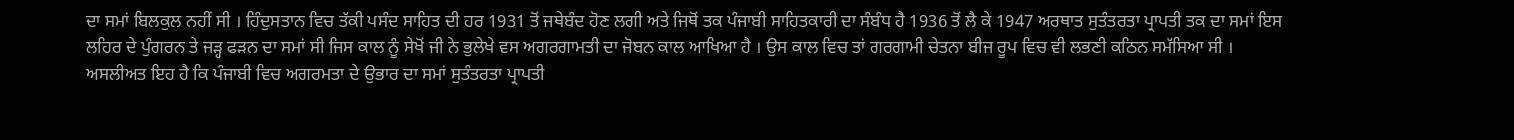ਦਾ ਸਮਾਂ ਬਿਲਕੁਲ ਨਹੀਂ ਸੀ । ਹਿੰਦੁਸਤਾਨ ਵਿਚ ਤੱਕੀ ਪਸੰਦ ਸਾਹਿਤ ਦੀ ਹਰ 1931 ਤੋਂ ਜਥੇਬੰਦ ਹੋਣ ਲਗੀ ਅਤੇ ਜਿਥੋਂ ਤਕ ਪੰਜਾਬੀ ਸਾਹਿਤਕਾਰੀ ਦਾ ਸੰਬੰਧ ਹੈ 1936 ਤੋਂ ਲੈ ਕੇ 1947 ਅਰਥਾਤ ਸੁਤੰਤਰਤਾ ਪ੍ਰਾਪਤੀ ਤਕ ਦਾ ਸਮਾਂ ਇਸ ਲਹਿਰ ਦੇ ਪੁੰਗਰਨ ਤੇ ਜੜ੍ਹ ਫੜਨ ਦਾ ਸਮਾਂ ਸੀ ਜਿਸ ਕਾਲ ਨੂੰ ਸੇਖੋਂ ਜੀ ਨੇ ਭੁਲੇਖੇ ਵਸ ਅਗਰਗਾਮਤੀ ਦਾ ਜੋਬਨ ਕਾਲ ਆਖਿਆ ਹੈ । ਉਸ ਕਾਲ ਵਿਚ ਤਾਂ ਗਰਗਾਮੀ ਚੇਤਨਾ ਬੀਜ ਰੂਪ ਵਿਚ ਵੀ ਲਭਣੀ ਕਠਿਨ ਸਮੱਸਿਆ ਸੀ । ਅਸਲੀਅਤ ਇਹ ਹੈ ਕਿ ਪੰਜਾਬੀ ਵਿਚ ਅਗਰਮਤਾ ਦੇ ਉਭਾਰ ਦਾ ਸਮਾਂ ਸੁਤੰਤਰਤਾ ਪ੍ਰਾਪਤੀ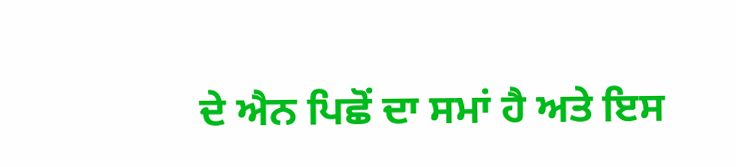ਦੇ ਐਨ ਪਿਛੋਂ ਦਾ ਸਮਾਂ ਹੈ ਅਤੇ ਇਸ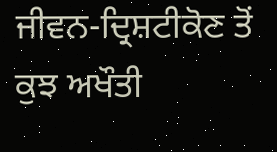ਜੀਵਨ-ਦ੍ਰਿਸ਼ਟੀਕੋਣ ਤੋਂ ਕੁਝ ਅਖੌਤੀ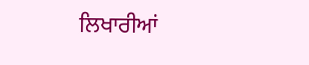ਲਿਖਾਰੀਆਂ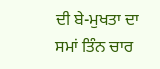ਦੀ ਬੇ-ਮੁਖਤਾ ਦਾ ਸਮਾਂ ਤਿੰਨ ਚਾਰ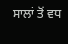ਸਾਲਾਂ ਤੋਂ ਵਧ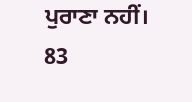ਪੁਰਾਣਾ ਨਹੀਂ। 83